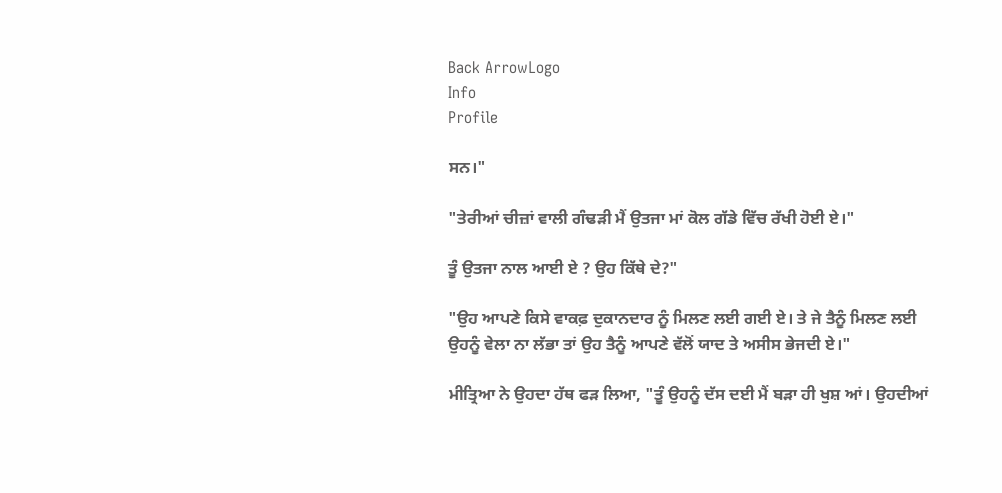Back ArrowLogo
Info
Profile

ਸਨ।"

"ਤੇਰੀਆਂ ਚੀਜ਼ਾਂ ਵਾਲੀ ਗੰਢੜੀ ਮੈਂ ਉਤਜਾ ਮਾਂ ਕੋਲ ਗੱਡੇ ਵਿੱਚ ਰੱਖੀ ਹੋਈ ਏ।"

ਤੂੰ ਉਤਜਾ ਨਾਲ ਆਈ ਏ ? ਉਹ ਕਿੱਥੇ ਦੇ?"

"ਉਹ ਆਪਣੇ ਕਿਸੇ ਵਾਕਫ਼ ਦੁਕਾਨਦਾਰ ਨੂੰ ਮਿਲਣ ਲਈ ਗਈ ਏ। ਤੇ ਜੇ ਤੈਨੂੰ ਮਿਲਣ ਲਈ ਉਹਨੂੰ ਵੇਲਾ ਨਾ ਲੱਭਾ ਤਾਂ ਉਹ ਤੈਨੂੰ ਆਪਣੇ ਵੱਲੋਂ ਯਾਦ ਤੇ ਅਸੀਸ ਭੇਜਦੀ ਏ।"

ਮੀਤ੍ਰਿਆ ਨੇ ਉਹਦਾ ਹੱਥ ਫੜ ਲਿਆ, "ਤੂੰ ਉਹਨੂੰ ਦੱਸ ਦਈ ਮੈਂ ਬੜਾ ਹੀ ਖੁਸ਼ ਆਂ। ਉਹਦੀਆਂ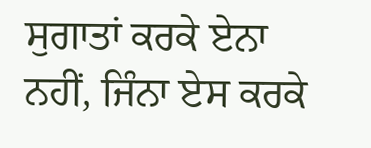ਸੁਗਾਤਾਂ ਕਰਕੇ ਏਨਾ ਨਹੀਂ, ਜਿੰਨਾ ਏਸ ਕਰਕੇ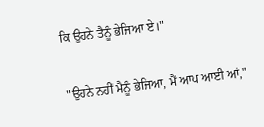ਕਿ ਉਹਨੇ ਤੈਨੂੰ ਭੇਜਿਆ ਏ।"

"ਉਹਨੇ ਨਹੀਂ ਮੈਨੂੰ ਭੇਜਿਆ, ਮੈਂ ਆਪ ਆਈ ਆਂ,"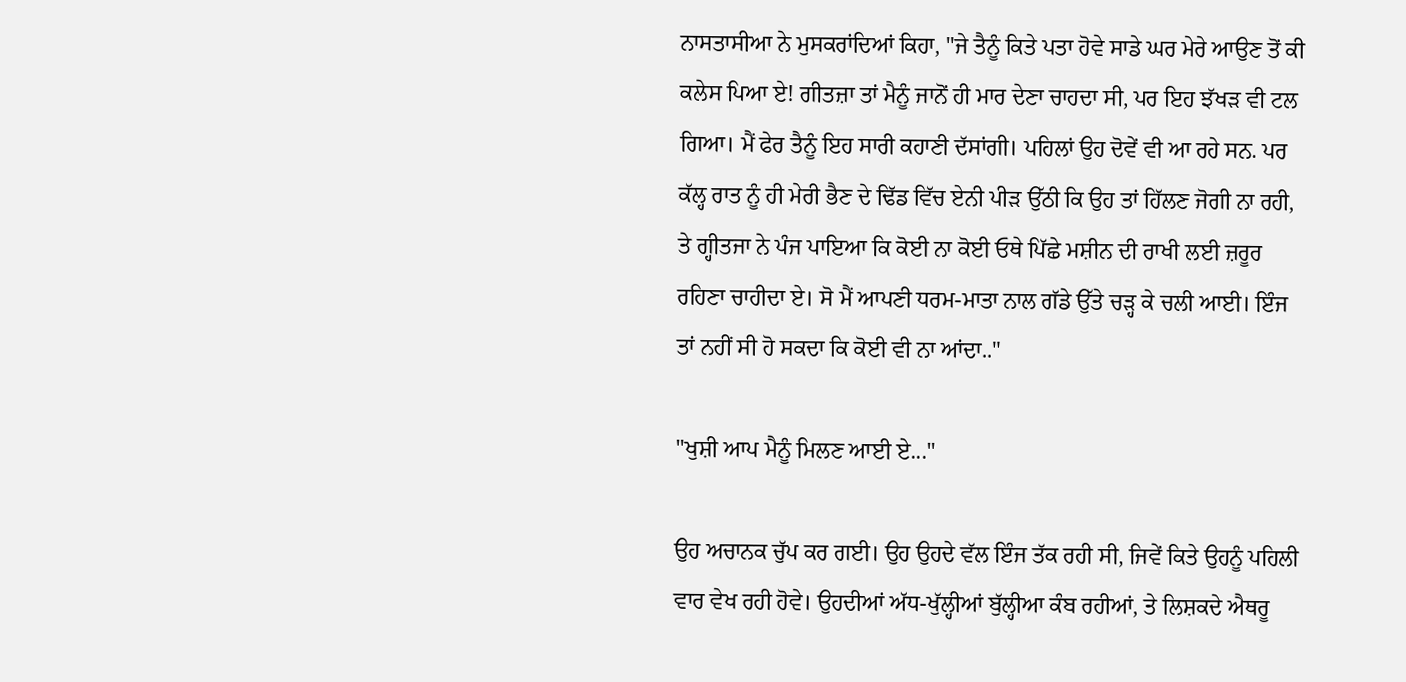ਨਾਸਤਾਸੀਆ ਨੇ ਮੁਸਕਰਾਂਦਿਆਂ ਕਿਹਾ, "ਜੇ ਤੈਨੂੰ ਕਿਤੇ ਪਤਾ ਹੋਵੇ ਸਾਡੇ ਘਰ ਮੇਰੇ ਆਉਣ ਤੋਂ ਕੀ ਕਲੇਸ ਪਿਆ ਏ! ਗੀਤਜ਼ਾ ਤਾਂ ਮੈਨੂੰ ਜਾਨੋਂ ਹੀ ਮਾਰ ਦੇਣਾ ਚਾਹਦਾ ਸੀ, ਪਰ ਇਹ ਝੱਖੜ ਵੀ ਟਲ ਗਿਆ। ਮੈਂ ਫੇਰ ਤੈਨੂੰ ਇਹ ਸਾਰੀ ਕਹਾਣੀ ਦੱਸਾਂਗੀ। ਪਹਿਲਾਂ ਉਹ ਦੋਵੇਂ ਵੀ ਆ ਰਹੇ ਸਨ. ਪਰ ਕੱਲ੍ਹ ਰਾਤ ਨੂੰ ਹੀ ਮੇਰੀ ਭੈਣ ਦੇ ਢਿੱਡ ਵਿੱਚ ਏਨੀ ਪੀੜ ਉੱਠੀ ਕਿ ਉਹ ਤਾਂ ਹਿੱਲਣ ਜੋਗੀ ਨਾ ਰਹੀ, ਤੇ ਗ੍ਹੀਤਜਾ ਨੇ ਪੰਜ ਪਾਇਆ ਕਿ ਕੋਈ ਨਾ ਕੋਈ ਓਥੇ ਪਿੱਛੇ ਮਸ਼ੀਨ ਦੀ ਰਾਖੀ ਲਈ ਜ਼ਰੂਰ ਰਹਿਣਾ ਚਾਹੀਦਾ ਏ। ਸੋ ਮੈਂ ਆਪਣੀ ਧਰਮ-ਮਾਤਾ ਨਾਲ ਗੱਡੇ ਉੱਤੇ ਚੜ੍ਹ ਕੇ ਚਲੀ ਆਈ। ਇੰਜ ਤਾਂ ਨਹੀਂ ਸੀ ਹੋ ਸਕਦਾ ਕਿ ਕੋਈ ਵੀ ਨਾ ਆਂਦਾ.."

"ਖੁਸ਼ੀ ਆਪ ਮੈਨੂੰ ਮਿਲਣ ਆਈ ਏ..."

ਉਹ ਅਚਾਨਕ ਚੁੱਪ ਕਰ ਗਈ। ਉਹ ਉਹਦੇ ਵੱਲ ਇੰਜ ਤੱਕ ਰਹੀ ਸੀ, ਜਿਵੇਂ ਕਿਤੇ ਉਹਨੂੰ ਪਹਿਲੀ ਵਾਰ ਵੇਖ ਰਹੀ ਹੋਵੇ। ਉਹਦੀਆਂ ਅੱਧ-ਖੁੱਲ੍ਹੀਆਂ ਬੁੱਲ੍ਹੀਆ ਕੰਬ ਰਹੀਆਂ, ਤੇ ਲਿਸ਼ਕਦੇ ਐਥਰੂ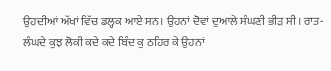ਉਹਦੀਆਂ ਅੱਖਾਂ ਵਿੱਚ ਡਲ੍ਹਕ ਆਏ ਸਨ। ਉਹਨਾਂ ਦੋਵਾਂ ਦੁਆਲੇ ਸੰਘਣੀ ਭੀੜ ਸੀ। ਰਾਤ-ਲੰਘਦੇ ਕੁਝ ਲੋਕੀ ਕਦੇ ਕਦੇ ਬਿੰਦ ਕੁ ਠਹਿਰ ਕੇ ਉਹਨਾਂ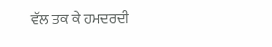ਵੱਲ ਤਕ ਕੇ ਹਮਦਰਦੀ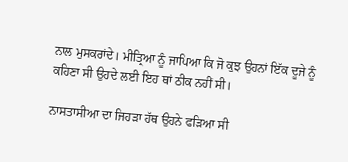ਨਾਲ ਮੁਸਕਰਾਂਦੇ। ਮੀਤ੍ਰਿਆ ਨੂੰ ਜਾਪਿਆ ਕਿ ਜੋ ਕੁਝ ਉਹਨਾਂ ਇੱਕ ਦੂਜੇ ਨੂੰ ਕਹਿਣਾ ਸੀ ਉਹਦੇ ਲਈ ਇਹ ਥਾਂ ਠੀਕ ਨਹੀਂ ਸੀ।

ਨਾਸਤਾਸੀਆ ਦਾ ਜਿਹੜਾ ਹੱਥ ਉਹਨੇ ਫੜਿਆ ਸੀ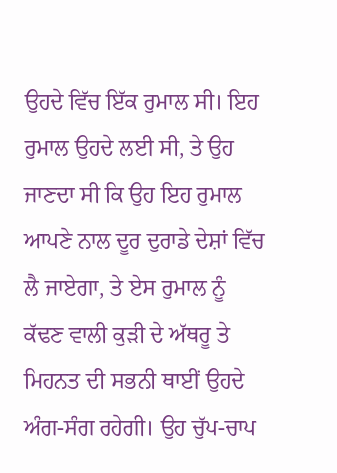ਉਹਦੇ ਵਿੱਚ ਇੱਕ ਰੁਮਾਲ ਸੀ। ਇਹ ਰੁਮਾਲ ਉਹਦੇ ਲਈ ਸੀ, ਤੇ ਉਹ ਜਾਣਦਾ ਸੀ ਕਿ ਉਹ ਇਹ ਰੁਮਾਲ ਆਪਣੇ ਨਾਲ ਦੂਰ ਦੁਰਾਡੇ ਦੇਸ਼ਾਂ ਵਿੱਚ ਲੈ ਜਾਏਗਾ, ਤੇ ਏਸ ਰੁਮਾਲ ਨੂੰ ਕੱਢਣ ਵਾਲੀ ਕੁੜੀ ਦੇ ਅੱਥਰੂ ਤੇ ਮਿਹਨਤ ਦੀ ਸਭਨੀ ਥਾਈਂ ਉਹਦੇ ਅੰਗ-ਸੰਗ ਰਹੇਗੀ। ਉਹ ਚੁੱਪ-ਚਾਪ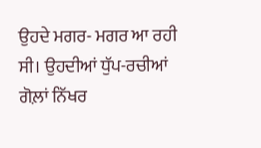ਉਹਦੇ ਮਗਰ- ਮਗਰ ਆ ਰਹੀ ਸੀ। ਉਹਦੀਆਂ ਧੁੱਪ-ਰਚੀਆਂ ਗੋਲ਼ਾਂ ਨਿੱਖਰ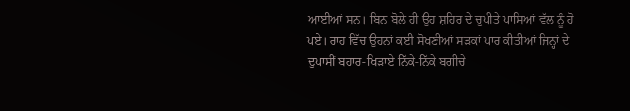ਆਈਆਂ ਸਨ। ਬਿਨ ਬੋਲੇ ਹੀ ਉਹ ਸ਼ਹਿਰ ਦੇ ਚੁਪੀਤੇ ਪਾਸਿਆਂ ਵੱਲ ਨੂੰ ਹੋ ਪਏ। ਰਾਹ ਵਿੱਚ ਉਹਨਾਂ ਕਈ ਸੋਖਣੀਆਂ ਸੜਕਾਂ ਪਾਰ ਕੀਤੀਆਂ ਜਿਨ੍ਹਾਂ ਦੇ ਦੁਪਾਸੀਂ ਬਹਾਰ-ਖਿੜਾਏ ਨਿੱਕੇ-ਨਿੱਕੇ ਬਗੀਚੇ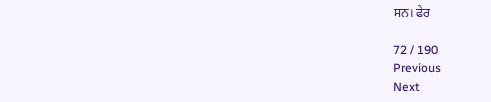ਸਨ। ਫੇਰ

72 / 190
Previous
Next